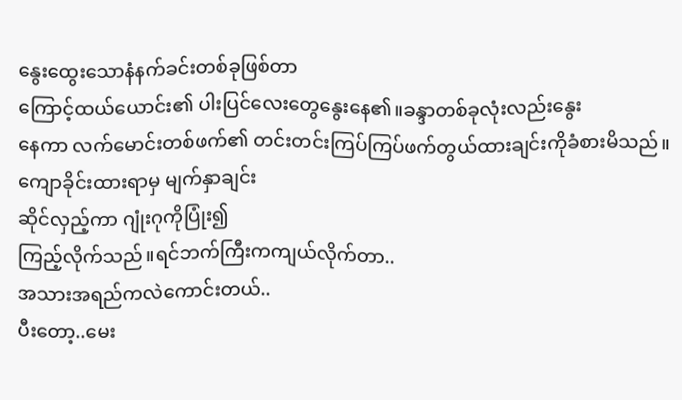နွေးထွေးသောနံနက်ခင်းတစ်ခုဖြစ်တာ
ကြောင့်ထယ်ယောင်း၏ ပါးပြင်လေးတွေနွေးနေ၏။ခန္ဒာတစ်ခုလုံးလည်းနွေး
နေကာ လက်မောင်းတစ်ဖက်၏ တင်းတင်းကြပ်ကြပ်ဖက်တွယ်ထားချင်းကိုခံစားမိသည်။
ကျောခိုင်းထားရာမှ မျက်နှာချင်း
ဆိုင်လှည့်ကာ ဂျုံးဂုကိုပြုံး၍
ကြည့်လိုက်သည်။ရင်ဘက်ကြီးကကျယ်လိုက်တာ..
အသားအရည်ကလဲကောင်းတယ်..
ပီးတော့..မေး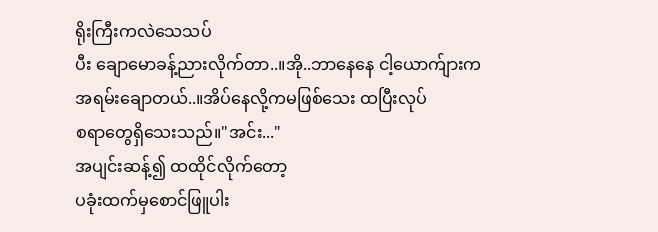ရိုးကြီးကလဲသေသပ်
ပီး ချောမောခန့်ညားလိုက်တာ..။အို..ဘာနေနေ ငါ့ယောက်ျားက
အရမ်းချောတယ်..။အိပ်နေလို့ကမဖြစ်သေး ထပြီးလုပ်
စရာတွေရှိသေးသည်။"အင်း..."
အပျင်းဆန့်၍ ထထိုင်လိုက်တော့
ပခုံးထက်မှစောင်ဖြူပါး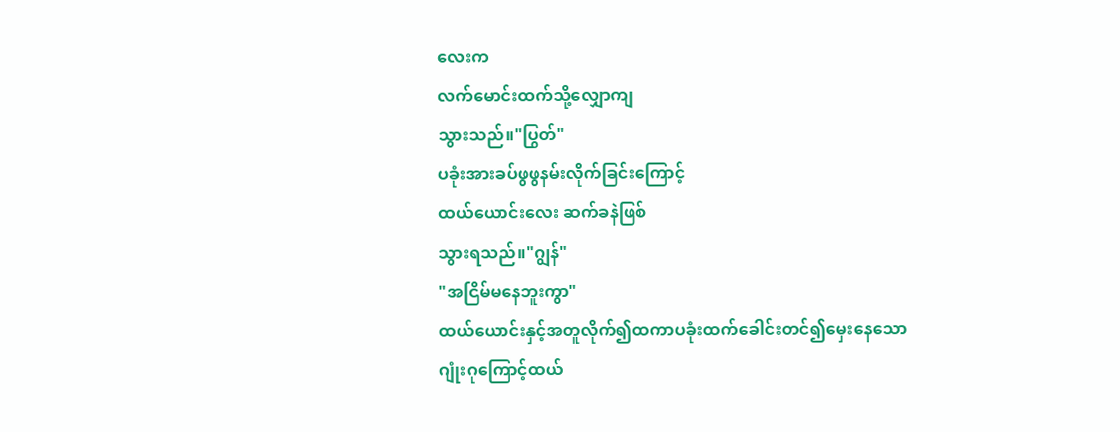လေးက
လက်မောင်းထက်သို့လျှောကျ
သွားသည်။"ပြွတ်"
ပခုံးအားခပ်ဖွဖွနမ်းလိုက်ခြင်းကြောင့်
ထယ်ယောင်းလေး ဆက်ခနဲဖြစ်
သွားရသည်။"ဂျွန်"
"အငြိမ်မနေဘူးကွာ"
ထယ်ယောင်းနှင့်အတူလိုက်၍ထကာပခုံးထက်ခေါင်းတင်၍မှေးနေသော
ဂျုံးဂုကြောင့်ထယ်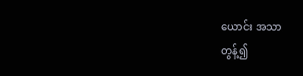ယောင်း အသာ
တွန့်၍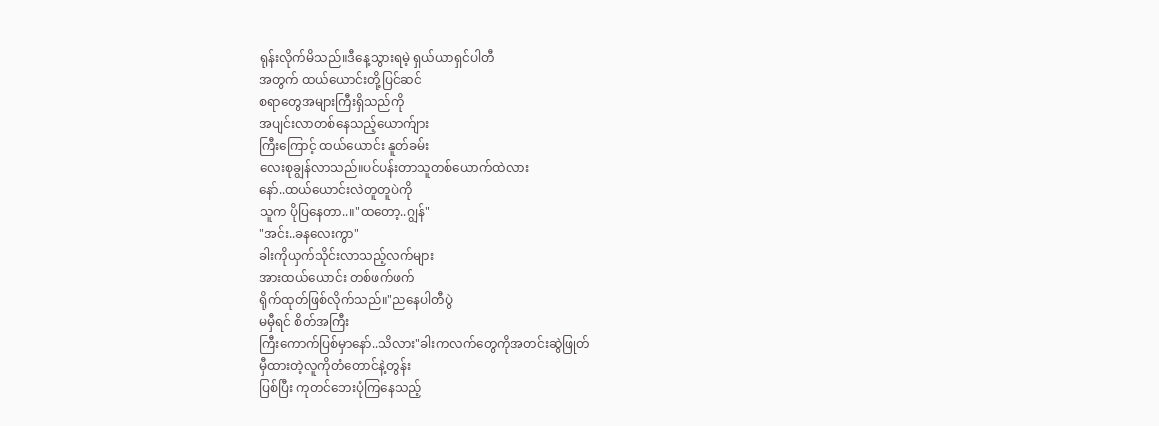ရုန်းလိုက်မိသည်။ဒီနေ့သွားရမဲ့ ရှယ်ယာရှင်ပါတီ
အတွက် ထယ်ယောင်းတို့ပြင်ဆင်
စရာတွေအများကြီးရှိသည်ကို
အပျင်းလာတစ်နေသည့်ယောက်ျား
ကြီးကြောင့် ထယ်ယောင်း နူတ်ခမ်း
လေးစုချွန်လာသည်။ပင်ပန်းတာသူတစ်ယောက်ထဲလား
နော်..ထယ်ယောင်းလဲတူတူပဲကို
သူက ပိုပြနေတာ..။"ထတော့..ဂျွန်"
"အင်း..ခနလေးကွာ"
ခါးကိုယှက်သိုင်းလာသည့်လက်များ
အားထယ်ယောင်း တစ်ဖက်ဖက်
ရိုက်ထုတ်ဖြစ်လိုက်သည်။"ညနေပါတီပွဲ
မမှီရင် စိတ်အကြီး
ကြီးကောက်ပြစ်မှာနော်..သိလား"ခါးကလက်တွေကိုအတင်းဆွဲဖြုတ်
မှီထားတဲ့လူကိုတံတောင်နဲ့တွန်း
ပြစ်ပြီး ကုတင်ဘေးပုံကြနေသည့်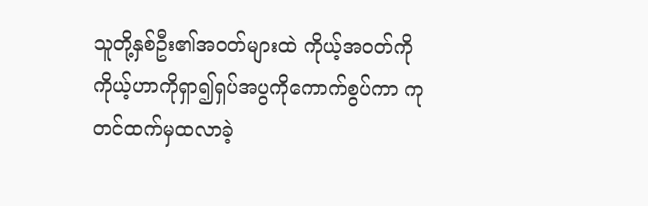သူတို့နှစ်ဦး၏အ၀တ်များထဲ ကိုယ့်အဝတ်ကို ကိုယ့်ဟာကိုရှာ၍ရှပ်အပွကိုကောက်စွပ်ကာ ကုတင်ထက်မှထလာခဲ့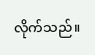လိုက်သည်။